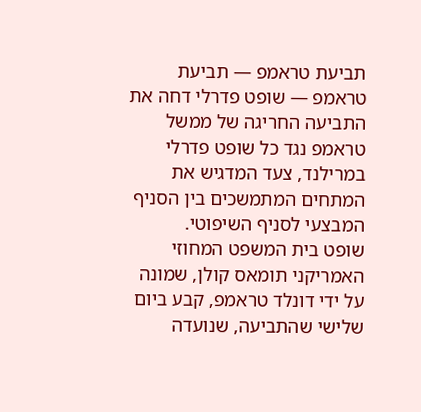תביעת טראמפ — תביעת טראמפ — שופט פדרלי דחה את התביעה החריגה של ממשל טראמפ נגד כל שופט פדרלי במרילנד, צעד המדגיש את המתחים המתמשכים בין הסניף המבצעי לסניף השיפוטי.
שופט בית המשפט המחוזי האמריקני תומאס קולן, שמונה על ידי דונלד טראמפ, קבע ביום שלישי שהתביעה, שנועדה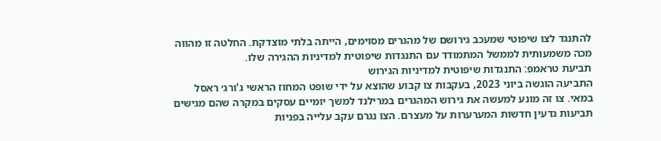להתנגד לצו שיפוטי שמעכב גירושם של מהגרים מסוימים, הייתה בלתי מוצדקת. החלטה זו מהווה מכה משמעותית לממשל המתמודד עם התנגדות שיפוטית למדיניות ההגירה שלו.
תביעת טראמפ: התנגדות שיפוטית למדיניות הגירוש
התביעה הוגשה ביוני 2023, בעקבות צו קבוע שהוצא על ידי שופט המחוז הראשי ג'ורג׳ ראסל במאי. צו זה מונע למעשה את גירוש המהגרים במרילנד למשך יומיים עסקים במקרה שהם מגישים תביעות גדעין חדשות המערערות על מעצרם. הצו נגרם עקב עלייה בפניות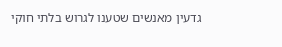גדעין מאנשים שטענו לגרוש בלתי חוקי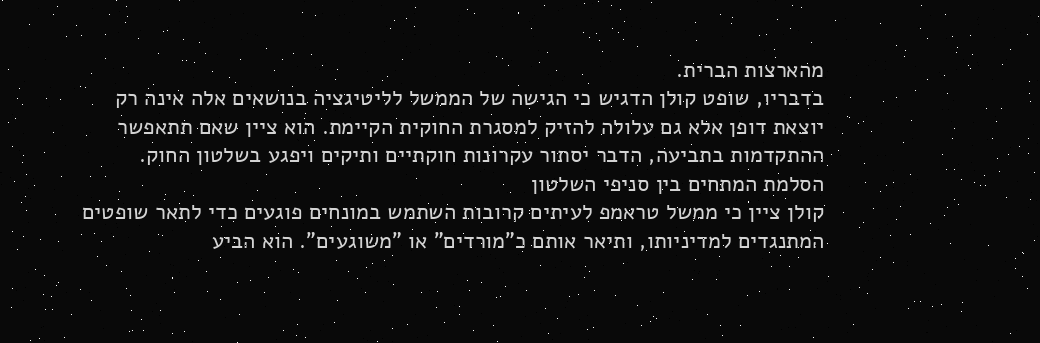מהארצות הברית.
בדבריו, שופט קולן הדגיש כי הגישה של הממשל לליטיגציה בנושאים אלה אינה רק יוצאת דופן אלא גם עלולה להזיק למסגרת החוקית הקיימת. הוא ציין שאם תתאפשר ההתקדמות בתביעה, הדבר יסתור עקרונות חוקתיים ותיקים ויפגע בשלטון החוק.
הסלמת המתחים בין סניפי השלטון
קולן ציין כי ממשל טראמפ לעיתים קרובות השתמש במונחים פוגעים כדי לתאר שופטים המתנגדים למדיניותו, ותיאר אותם כ"מורדים" או "משוגעים". הוא הביע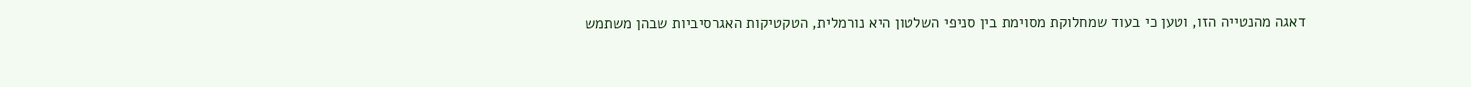דאגה מהנטייה הזו, וטען כי בעוד שמחלוקת מסוימת בין סניפי השלטון היא נורמלית, הטקטיקות האגרסיביות שבהן משתמש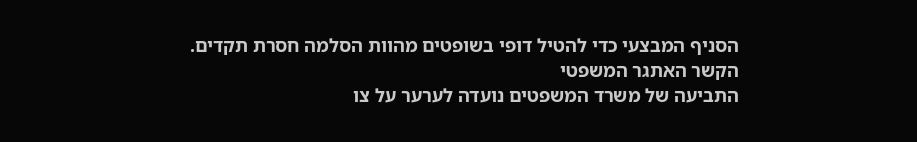הסניף המבצעי כדי להטיל דופי בשופטים מהוות הסלמה חסרת תקדים.
הקשר האתגר המשפטי
התביעה של משרד המשפטים נועדה לערער על צו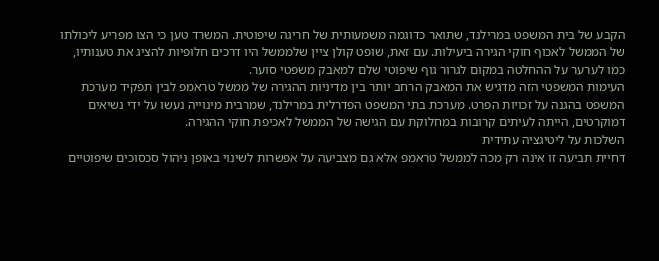הקבע של בית המשפט במרילנד, שתואר כדוגמה משמעותית של חריגה שיפוטית. המשרד טען כי הצו מפריע ליכולתו של הממשל לאכוף חוקי הגירה ביעילות. עם זאת, שופט קולן ציין שלממשל היו דרכים חלופיות להציג את טענותיו, כמו לערער על ההחלטה במקום לגרור גוף שיפוטי שלם למאבק משפטי סוער.
העימות המשפטי הזה מדגיש את המאבק הרחב יותר בין מדיניות ההגירה של ממשל טראמפ לבין תפקיד מערכת המשפט בהגנה על זכויות הפרט. מערכת בתי המשפט הפדרלית במרילנד, שמרבית מינוייה נעשו על ידי נשיאים דמוקרטים, הייתה לעיתים קרובות במחלוקת עם הגישה של הממשל לאכיפת חוקי ההגירה.
השלכות על ליטיגציה עתידית
דחיית תביעה זו אינה רק מכה לממשל טראמפ אלא גם מצביעה על אפשרות לשינוי באופן ניהול סכסוכים שיפוטיים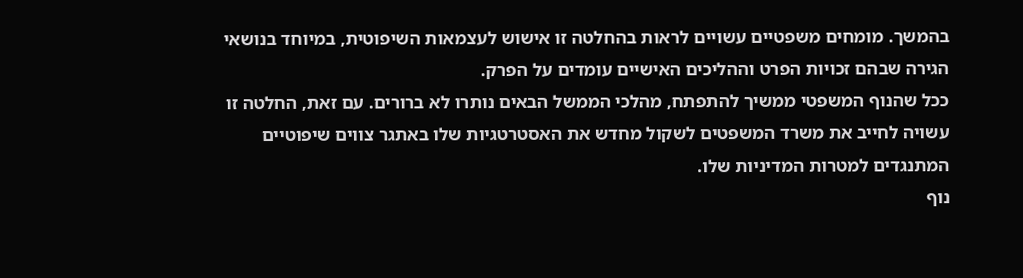בהמשך. מומחים משפטיים עשויים לראות בהחלטה זו אישוש לעצמאות השיפוטית, במיוחד בנושאי הגירה שבהם זכויות הפרט וההליכים האישיים עומדים על הפרק.
ככל שהנוף המשפטי ממשיך להתפתח, מהלכי הממשל הבאים נותרו לא ברורים. עם זאת, החלטה זו עשויה לחייב את משרד המשפטים לשקול מחדש את האסטרטגיות שלו באתגר צווים שיפוטיים המתנגדים למטרות המדיניות שלו.
נוף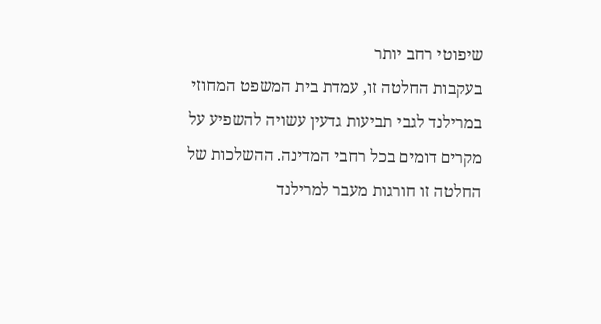שיפוטי רחב יותר
בעקבות החלטה זו, עמדת בית המשפט המחוזי במרילנד לגבי תביעות גדעין עשויה להשפיע על מקרים דומים בכל רחבי המדינה. ההשלכות של החלטה זו חורגות מעבר למרילנד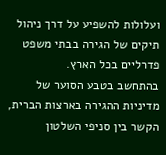ועלולות להשפיע על דרך ניהול תיקים של הגירה בבתי משפט פדרליים בכל הארץ.
בהתחשב בטבע הסוער של מדיניות ההגירה בארצות הברית, הקשר בין סניפי השלטון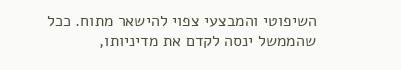השיפוטי והמבצעי צפוי להישאר מתוח. ככל שהממשל ינסה לקדם את מדיניותו,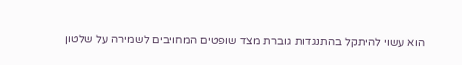הוא עשוי להיתקל בהתנגדות גוברת מצד שופטים המחויבים לשמירה על שלטון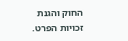החוק והגנת זכויות הפרט.